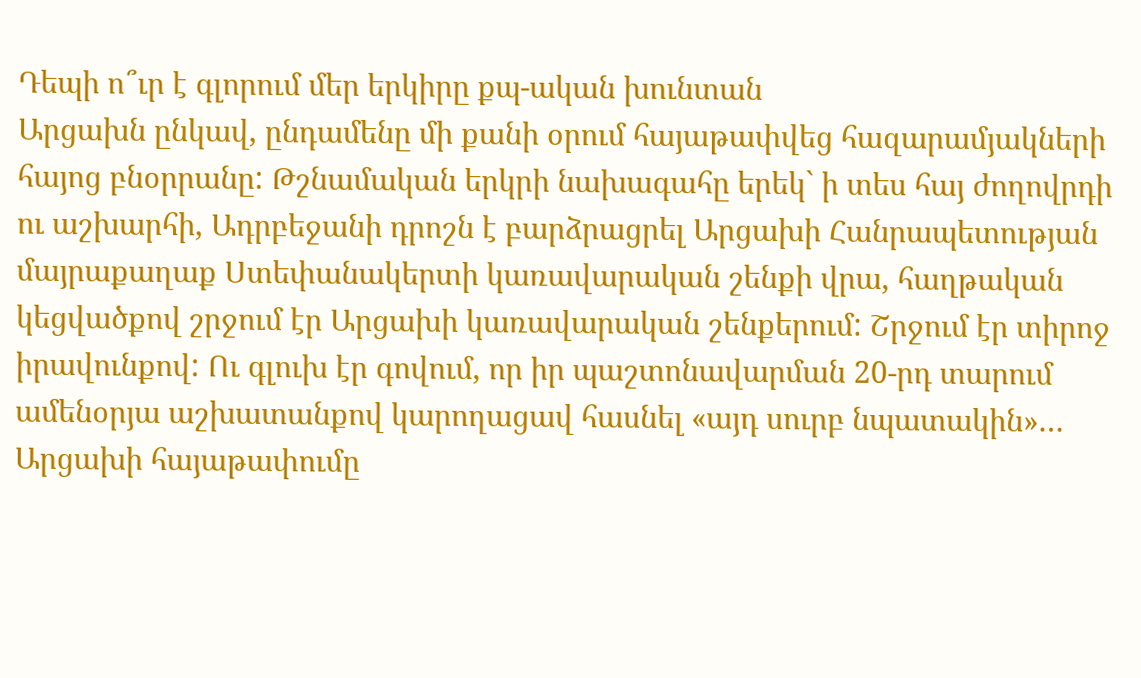Դեպի ո՞ւր է գլորում մեր երկիրը քպ-ական խունտան
Արցախն ընկավ, ընդամենը մի քանի օրում հայաթափվեց հազարամյակների հայոց բնօրրանը: Թշնամական երկրի նախագահը երեկ` ի տես հայ ժողովրդի ու աշխարհի, Ադրբեջանի դրոշն է բարձրացրել Արցախի Հանրապետության մայրաքաղաք Ստեփանակերտի կառավարական շենքի վրա, հաղթական կեցվածքով շրջում էր Արցախի կառավարական շենքերում: Շրջում էր տիրոջ իրավունքով: Ու գլուխ էր գովում, որ իր պաշտոնավարման 20-րդ տարում ամենօրյա աշխատանքով կարողացավ հասնել «այդ սուրբ նպատակին»…
Արցախի հայաթափումը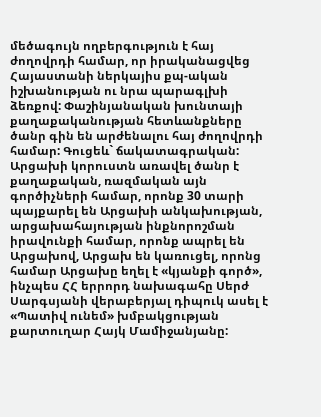մեծագույն ողբերգություն է հայ ժողովրդի համար, որ իրականացվեց Հայաստանի ներկայիս քպ-ական իշխանության ու նրա պարագլխի ձեռքով: Փաշինյանական խունտայի քաղաքականության հետևանքները ծանր գին են արժենալու հայ ժողովրդի համար: Գուցեև` ճակատագրական:
Արցախի կորուստն առավել ծանր է քաղաքական, ռազմական այն գործիչների համար, որոնք 30 տարի պայքարել են Արցախի անկախության, արցախահայության ինքնորոշման իրավունքի համար, որոնք ապրել են Արցախով, Արցախ են կառուցել, որոնց համար Արցախը եղել է «կյանքի գործ», ինչպես ՀՀ երրորդ նախագահը Սերժ Սարգսյանի վերաբերյալ դիպուկ ասել է «Պատիվ ունեմ» խմբակցության քարտուղար Հայկ Մամիջանյանը: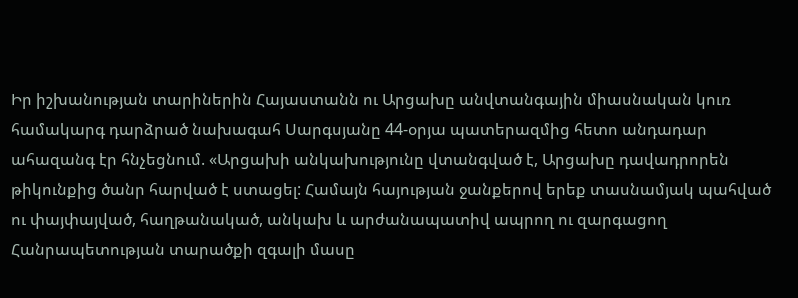Իր իշխանության տարիներին Հայաստանն ու Արցախը անվտանգային միասնական կուռ համակարգ դարձրած նախագահ Սարգսյանը 44-օրյա պատերազմից հետո անդադար ահազանգ էր հնչեցնում. «Արցախի անկախությունը վտանգված է, Արցախը դավադրորեն թիկունքից ծանր հարված է ստացել: Համայն հայության ջանքերով երեք տասնամյակ պահված ու փայփայված, հաղթանակած, անկախ և արժանապատիվ ապրող ու զարգացող Հանրապետության տարածքի զգալի մասը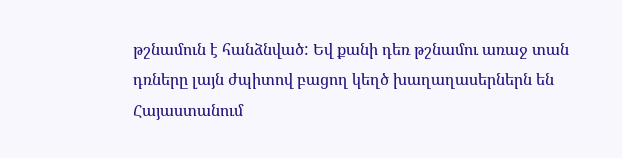թշնամուն է հանձնված: Եվ քանի դեռ թշնամու առաջ տան դռները լայն ժպիտով բացող կեղծ խաղաղասերներն են Հայաստանում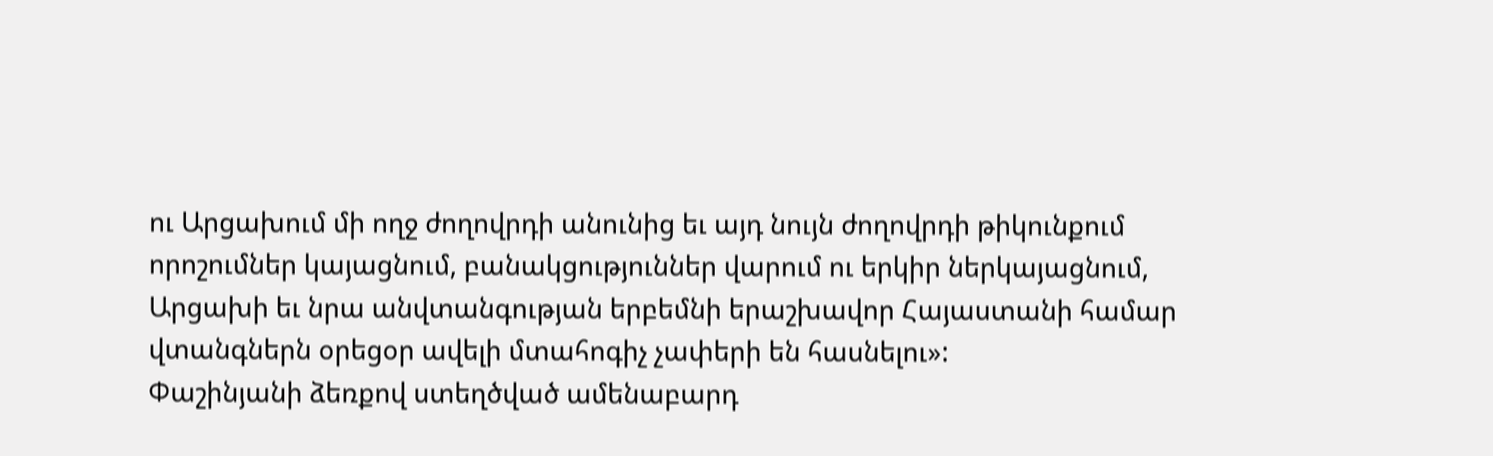ու Արցախում մի ողջ ժողովրդի անունից եւ այդ նույն ժողովրդի թիկունքում որոշումներ կայացնում, բանակցություններ վարում ու երկիր ներկայացնում, Արցախի եւ նրա անվտանգության երբեմնի երաշխավոր Հայաստանի համար վտանգներն օրեցօր ավելի մտահոգիչ չափերի են հասնելու»:
Փաշինյանի ձեռքով ստեղծված ամենաբարդ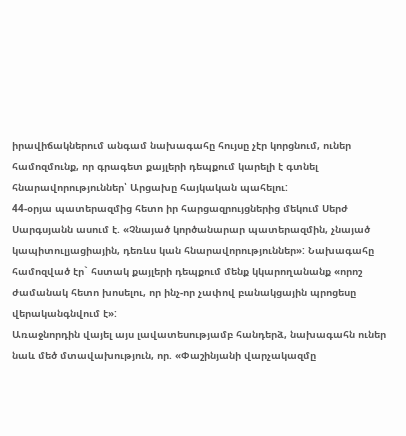իրավիճակներում անգամ նախագահը հույսը չէր կորցնում, ուներ համոզմունք, որ գրագետ քայլերի դեպքում կարելի է գտնել հնարավորություններ՝ Արցախը հայկական պահելու:
44-օրյա պատերազմից հետո իր հարցազրույցներից մեկում Սերժ Սարգսյանն ասում է. «Չնայած կործանարար պատերազմին, չնայած կապիտուլյացիային, դեռևս կան հնարավորություններ»: Նախագահը համոզված էր` հստակ քայլերի դեպքում մենք կկարողանանք «որոշ ժամանակ հետո խոսելու, որ ինչ-որ չափով բանակցային պրոցեսը վերականգնվում է»:
Առաջնորդին վայել այս լավատեսությամբ հանդերձ, նախագահն ուներ նաև մեծ մտավախություն, որ. «Փաշինյանի վարչակազմը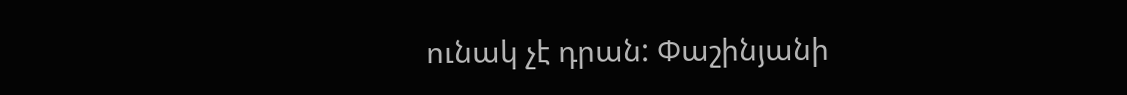ունակ չէ դրան: Փաշինյանի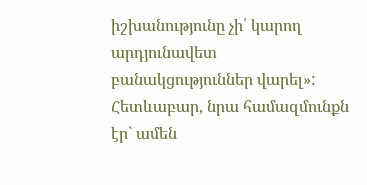իշխանությունը չի՛ կարող արդյունավետ բանակցություններ վարել»: Հետևաբար, նրա համազմունքն էր` ամեն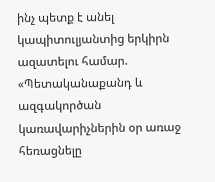ինչ պետք է անել կապիտուլյանտից երկիրն ազատելու համար. «Պետականաքանդ և ազգակործան կառավարիչներին օր առաջ հեռացնելը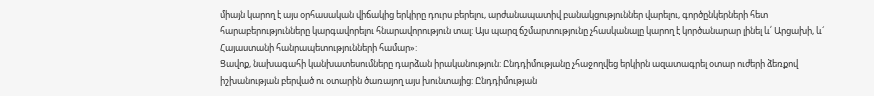միայն կարող է այս օրհասական վիճակից երկիրը դուրս բերելու, արժանապատիվ բանակցություններ վարելու, գործընկերների հետ հարաբերությունները կարգավորելու հնարավորություն տալ: Այս պարզ ճշմարտությունը չհասկանալը կարող է կործանարար լինել և՛ Արցախի, և´ Հայաստանի հանրապետությունների համար»:
Ցավոք, նախագահի կանխատեսումները դարձան իրականություն: Ընդդիմությանը չհաջողվեց երկիրն ազատագրել օտար ուժերի ձեռքով իշխանության բերված ու օտարին ծառայող այս խունտայից: Ընդդիմության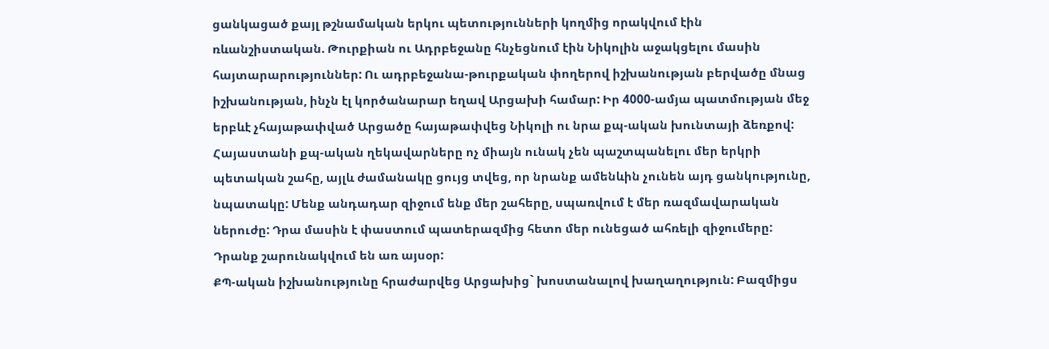ցանկացած քայլ թշնամական երկու պետությունների կողմից որակվում էին ռևանշիստական. Թուրքիան ու Ադրբեջանը հնչեցնում էին Նիկոլին աջակցելու մասին հայտարարություններ: Ու ադրբեջանա-թուրքական փողերով իշխանության բերվածը մնաց իշխանության, ինչն էլ կործանարար եղավ Արցախի համար: Իր 4000-ամյա պատմության մեջ երբևէ չհայաթափված Արցածը հայաթափվեց Նիկոլի ու նրա քպ-ական խունտայի ձեռքով:
Հայաստանի քպ-ական ղեկավարները ոչ միայն ունակ չեն պաշտպանելու մեր երկրի պետական շահը, այլև ժամանակը ցույց տվեց, որ նրանք ամենևին չունեն այդ ցանկությունը, նպատակը: Մենք անդադար զիջում ենք մեր շահերը, սպառվում է մեր ռազմավարական ներուժը: Դրա մասին է փաստում պատերազմից հետո մեր ունեցած ահռելի զիջումերը: Դրանք շարունակվում են առ այսօր:
ՔՊ-ական իշխանությունը հրաժարվեց Արցախից` խոստանալով խաղաղություն: Բազմիցս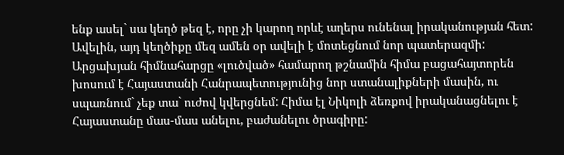ենք ասել` սա կեղծ թեզ է, որը չի կարող որևէ աղերս ունենալ իրականության հետ: Ավելին, այդ կեղծիքը մեզ ամեն օր ավելի է մոտեցնում նոր պատերազմի: Արցախյան հիմնահարցը «լուծված» համարող թշնամին հիմա բացահայտորեն խոսում է Հայաստանի Հանրապետությունից նոր ստանալիքների մասին, ու սպառնում` չեք տա` ուժով կվերցնեմ: Հիմա էլ Նիկոլի ձեռքով իրականացնելու է Հայաստանը մաս-մաս անելու, բաժանելու ծրագիրը: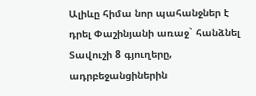Ալիևը հիմա նոր պահանջներ է դրել Փաշինյանի առաջ` հանձնել Տավուշի 8 գյուղերը, ադրբեջանցիներին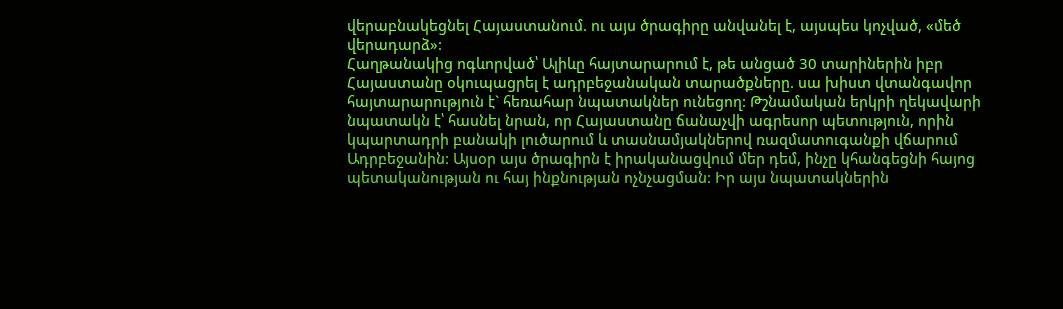վերաբնակեցնել Հայաստանում. ու այս ծրագիրը անվանել է, այսպես կոչված, «մեծ վերադարձ»:
Հաղթանակից ոգևորված՝ Ալիևը հայտարարում է, թե անցած 30 տարիներին իբր Հայաստանը օկուպացրել է ադրբեջանական տարածքները. սա խիստ վտանգավոր հայտարարություն է` հեռահար նպատակներ ունեցող: Թշնամական երկրի ղեկավարի նպատակն է՝ հասնել նրան, որ Հայաստանը ճանաչվի ագրեսոր պետություն, որին կպարտադրի բանակի լուծարում և տասնամյակներով ռազմատուգանքի վճարում Ադրբեջանին: Այսօր այս ծրագիրն է իրականացվում մեր դեմ, ինչը կհանգեցնի հայոց պետականության ու հայ ինքնության ոչնչացման: Իր այս նպատակներին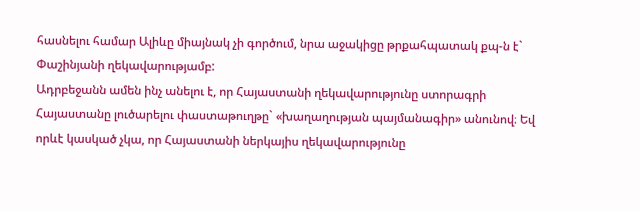հասնելու համար Ալիևը միայնակ չի գործում, նրա աջակիցը թրքահպատակ քպ-ն է` Փաշինյանի ղեկավարությամբ:
Ադրբեջանն ամեն ինչ անելու է, որ Հայաստանի ղեկավարությունը ստորագրի Հայաստանը լուծարելու փաստաթուղթը` «խաղաղության պայմանագիր» անունով։ Եվ որևէ կասկած չկա, որ Հայաստանի ներկայիս ղեկավարությունը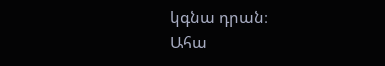կգնա դրան։
Ահա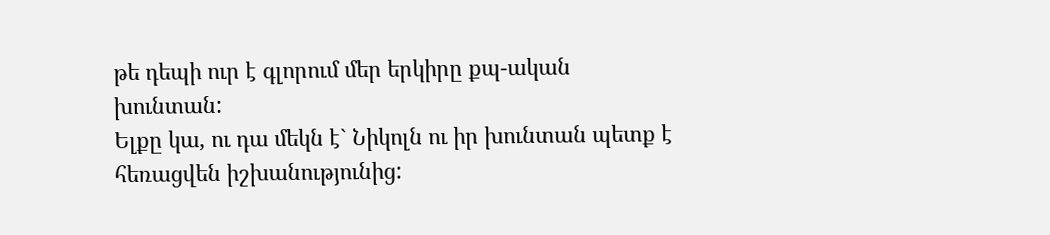թե դեպի ուր է գլորում մեր երկիրը քպ-ական խունտան:
Ելքը կա, ու դա մեկն է` Նիկոլն ու իր խունտան պետք է հեռացվեն իշխանությունից: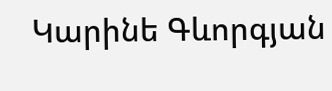Կարինե Գևորգյան